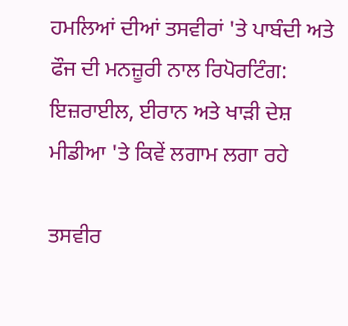ਹਮਲਿਆਂ ਦੀਆਂ ਤਸਵੀਰਾਂ 'ਤੇ ਪਾਬੰਦੀ ਅਤੇ ਫੌਜ ਦੀ ਮਨਜ਼ੂਰੀ ਨਾਲ ਰਿਪੋਰਟਿੰਗ: ਇਜ਼ਰਾਈਲ, ਈਰਾਨ ਅਤੇ ਖਾੜੀ ਦੇਸ਼ ਮੀਡੀਆ 'ਤੇ ਕਿਵੇਂ ਲਗਾਮ ਲਗਾ ਰਹੇ

ਤਸਵੀਰ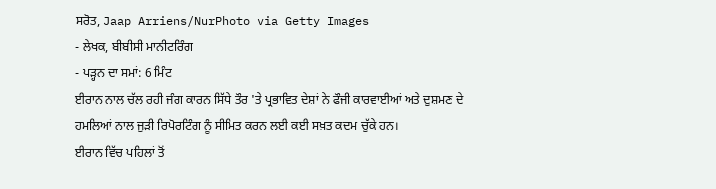ਸਰੋਤ, Jaap Arriens/NurPhoto via Getty Images
- ਲੇਖਕ, ਬੀਬੀਸੀ ਮਾਨੀਟਰਿੰਗ
- ਪੜ੍ਹਨ ਦਾ ਸਮਾਂ: 6 ਮਿੰਟ
ਈਰਾਨ ਨਾਲ ਚੱਲ ਰਹੀ ਜੰਗ ਕਾਰਨ ਸਿੱਧੇ ਤੌਰ 'ਤੇ ਪ੍ਰਭਾਵਿਤ ਦੇਸ਼ਾਂ ਨੇ ਫੌਜੀ ਕਾਰਵਾਈਆਂ ਅਤੇ ਦੁਸ਼ਮਣ ਦੇ ਹਮਲਿਆਂ ਨਾਲ ਜੁੜੀ ਰਿਪੋਰਟਿੰਗ ਨੂੰ ਸੀਮਿਤ ਕਰਨ ਲਈ ਕਈ ਸਖ਼ਤ ਕਦਮ ਚੁੱਕੇ ਹਨ।
ਈਰਾਨ ਵਿੱਚ ਪਹਿਲਾਂ ਤੋਂ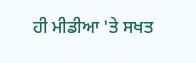ਹੀ ਮੀਡੀਆ 'ਤੇ ਸਖਤ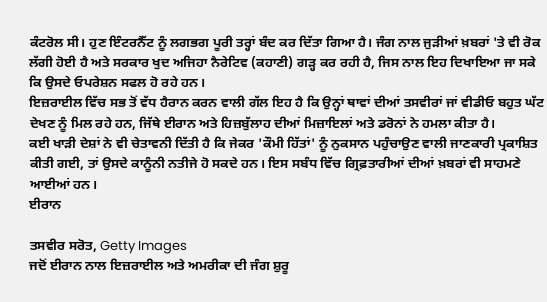ਕੰਟਰੋਲ ਸੀ। ਹੁਣ ਇੰਟਰਨੈੱਟ ਨੂੰ ਲਗਭਗ ਪੂਰੀ ਤਰ੍ਹਾਂ ਬੰਦ ਕਰ ਦਿੱਤਾ ਗਿਆ ਹੈ। ਜੰਗ ਨਾਲ ਜੁੜੀਆਂ ਖ਼ਬਰਾਂ 'ਤੇ ਵੀ ਰੋਕ ਲੱਗੀ ਹੋਈ ਹੈ ਅਤੇ ਸਰਕਾਰ ਖੁਦ ਅਜਿਹਾ ਨੈਰੇਟਿਵ (ਕਹਾਣੀ) ਗੜ੍ਹ ਕਰ ਰਹੀ ਹੈ, ਜਿਸ ਨਾਲ ਇਹ ਦਿਖਾਇਆ ਜਾ ਸਕੇ ਕਿ ਉਸਦੇ ਓਪਰੇਸ਼ਨ ਸਫਲ ਹੋ ਰਹੇ ਹਨ।
ਇਜ਼ਰਾਈਲ ਵਿੱਚ ਸਭ ਤੋਂ ਵੱਧ ਹੈਰਾਨ ਕਰਨ ਵਾਲੀ ਗੱਲ ਇਹ ਹੈ ਕਿ ਉਨ੍ਹਾਂ ਥਾਵਾਂ ਦੀਆਂ ਤਸਵੀਰਾਂ ਜਾਂ ਵੀਡੀਓ ਬਹੁਤ ਘੱਟ ਦੇਖਣ ਨੂੰ ਮਿਲ ਰਹੇ ਹਨ, ਜਿੱਥੇ ਈਰਾਨ ਅਤੇ ਹਿਜ਼ਬੁੱਲਾਹ ਦੀਆਂ ਮਿਜ਼ਾਇਲਾਂ ਅਤੇ ਡਰੋਨਾਂ ਨੇ ਹਮਲਾ ਕੀਤਾ ਹੈ।
ਕਈ ਖਾੜੀ ਦੇਸ਼ਾਂ ਨੇ ਵੀ ਚੇਤਾਵਨੀ ਦਿੱਤੀ ਹੈ ਕਿ ਜੇਕਰ 'ਕੌਮੀ ਹਿੱਤਾਂ' ਨੂੰ ਨੁਕਸਾਨ ਪਹੁੰਚਾਉਣ ਵਾਲੀ ਜਾਣਕਾਰੀ ਪ੍ਰਕਾਸ਼ਿਤ ਕੀਤੀ ਗਈ, ਤਾਂ ਉਸਦੇ ਕਾਨੂੰਨੀ ਨਤੀਜੇ ਹੋ ਸਕਦੇ ਹਨ। ਇਸ ਸਬੰਧ ਵਿੱਚ ਗ੍ਰਿਫ਼ਤਾਰੀਆਂ ਦੀਆਂ ਖ਼ਬਰਾਂ ਵੀ ਸਾਹਮਣੇ ਆਈਆਂ ਹਨ।
ਈਰਾਨ

ਤਸਵੀਰ ਸਰੋਤ, Getty Images
ਜਦੋਂ ਈਰਾਨ ਨਾਲ ਇਜ਼ਰਾਈਲ ਅਤੇ ਅਮਰੀਕਾ ਦੀ ਜੰਗ ਸ਼ੁਰੂ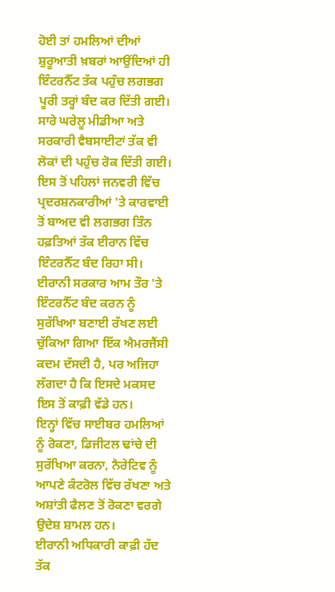ਹੋਈ ਤਾਂ ਹਮਲਿਆਂ ਦੀਆਂ ਸ਼ੁਰੂਆਤੀ ਖ਼ਬਰਾਂ ਆਉਂਦਿਆਂ ਹੀ ਇੰਟਰਨੈੱਟ ਤੱਕ ਪਹੁੰਚ ਲਗਭਗ ਪੂਰੀ ਤਰ੍ਹਾਂ ਬੰਦ ਕਰ ਦਿੱਤੀ ਗਈ।
ਸਾਰੇ ਘਰੇਲੂ ਮੀਡੀਆ ਅਤੇ ਸਰਕਾਰੀ ਵੈਬਸਾਈਟਾਂ ਤੱਕ ਵੀ ਲੋਕਾਂ ਦੀ ਪਹੁੰਚ ਰੋਕ ਦਿੱਤੀ ਗਈ। ਇਸ ਤੋਂ ਪਹਿਲਾਂ ਜਨਵਰੀ ਵਿੱਚ ਪ੍ਰਦਰਸ਼ਨਕਾਰੀਆਂ 'ਤੇ ਕਾਰਵਾਈ ਤੋਂ ਬਾਅਦ ਵੀ ਲਗਭਗ ਤਿੰਨ ਹਫ਼ਤਿਆਂ ਤੱਕ ਈਰਾਨ ਵਿੱਚ ਇੰਟਰਨੈੱਟ ਬੰਦ ਰਿਹਾ ਸੀ।
ਈਰਾਨੀ ਸਰਕਾਰ ਆਮ ਤੌਰ 'ਤੇ ਇੰਟਰਨੈੱਟ ਬੰਦ ਕਰਨ ਨੂੰ ਸੁਰੱਖਿਆ ਬਣਾਈ ਰੱਖਣ ਲਈ ਚੁੱਕਿਆ ਗਿਆ ਇੱਕ ਐਮਰਜੈਂਸੀ ਕਦਮ ਦੱਸਦੀ ਹੈ, ਪਰ ਅਜਿਹਾ ਲੱਗਦਾ ਹੈ ਕਿ ਇਸਦੇ ਮਕਸਦ ਇਸ ਤੋਂ ਕਾਫ਼ੀ ਵੱਡੇ ਹਨ।
ਇਨ੍ਹਾਂ ਵਿੱਚ ਸਾਈਬਰ ਹਮਲਿਆਂ ਨੂੰ ਰੋਕਣਾ, ਡਿਜੀਟਲ ਢਾਂਚੇ ਦੀ ਸੁਰੱਖਿਆ ਕਰਨਾ, ਨੈਰੇਟਿਵ ਨੂੰ ਆਪਣੇ ਕੰਟਰੋਲ ਵਿੱਚ ਰੱਖਣਾ ਅਤੇ ਅਸ਼ਾਂਤੀ ਫੈਲਣ ਤੋਂ ਰੋਕਣਾ ਵਰਗੇ ਉਦੇਸ਼ ਸ਼ਾਮਲ ਹਨ।
ਈਰਾਨੀ ਅਧਿਕਾਰੀ ਕਾਫ਼ੀ ਹੱਦ ਤੱਕ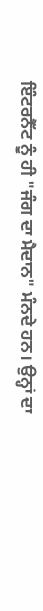ਇੰਟਰਨੈੱਟ ਨੂੰ ਹੀ "ਜੰਗ ਦਾ ਮੈਦਾਨ" ਮੰਨਦੇ ਹਨ। ਉਨ੍ਹਾਂ ਦਾ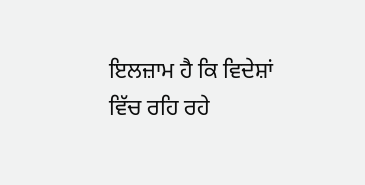ਇਲਜ਼ਾਮ ਹੈ ਕਿ ਵਿਦੇਸ਼ਾਂ ਵਿੱਚ ਰਹਿ ਰਹੇ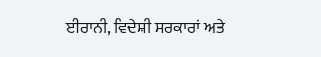ਈਰਾਨੀ, ਵਿਦੇਸ਼ੀ ਸਰਕਾਰਾਂ ਅਤੇ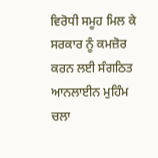ਵਿਰੋਧੀ ਸਮੂਹ ਮਿਲ ਕੇ ਸਰਕਾਰ ਨੂੰ ਕਮਜ਼ੋਰ ਕਰਨ ਲਈ ਸੰਗਠਿਤ ਆਨਲਾਈਨ ਮੁਹਿੰਮ ਚਲਾ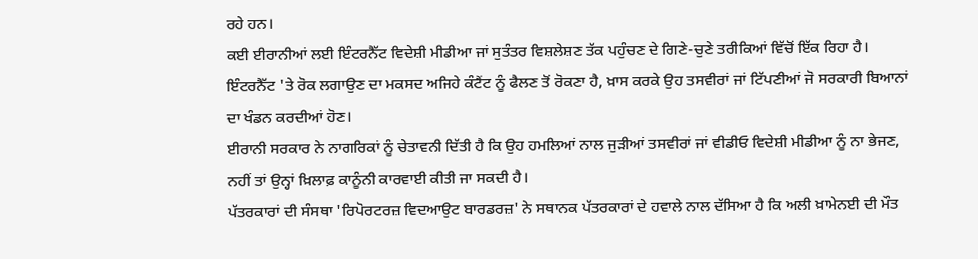ਰਹੇ ਹਨ।
ਕਈ ਈਰਾਨੀਆਂ ਲਈ ਇੰਟਰਨੈੱਟ ਵਿਦੇਸ਼ੀ ਮੀਡੀਆ ਜਾਂ ਸੁਤੰਤਰ ਵਿਸ਼ਲੇਸ਼ਣ ਤੱਕ ਪਹੁੰਚਣ ਦੇ ਗਿਣੇ-ਚੁਣੇ ਤਰੀਕਿਆਂ ਵਿੱਚੋਂ ਇੱਕ ਰਿਹਾ ਹੈ। ਇੰਟਰਨੈੱਟ 'ਤੇ ਰੋਕ ਲਗਾਉਣ ਦਾ ਮਕਸਦ ਅਜਿਹੇ ਕੰਟੈਂਟ ਨੂੰ ਫੈਲਣ ਤੋਂ ਰੋਕਣਾ ਹੈ, ਖ਼ਾਸ ਕਰਕੇ ਉਹ ਤਸਵੀਰਾਂ ਜਾਂ ਟਿੱਪਣੀਆਂ ਜੋ ਸਰਕਾਰੀ ਬਿਆਨਾਂ ਦਾ ਖੰਡਨ ਕਰਦੀਆਂ ਹੋਣ।
ਈਰਾਨੀ ਸਰਕਾਰ ਨੇ ਨਾਗਰਿਕਾਂ ਨੂੰ ਚੇਤਾਵਨੀ ਦਿੱਤੀ ਹੈ ਕਿ ਉਹ ਹਮਲਿਆਂ ਨਾਲ ਜੁੜੀਆਂ ਤਸਵੀਰਾਂ ਜਾਂ ਵੀਡੀਓ ਵਿਦੇਸ਼ੀ ਮੀਡੀਆ ਨੂੰ ਨਾ ਭੇਜਣ, ਨਹੀਂ ਤਾਂ ਉਨ੍ਹਾਂ ਖ਼ਿਲਾਫ਼ ਕਾਨੂੰਨੀ ਕਾਰਵਾਈ ਕੀਤੀ ਜਾ ਸਕਦੀ ਹੈ।
ਪੱਤਰਕਾਰਾਂ ਦੀ ਸੰਸਥਾ 'ਰਿਪੋਰਟਰਜ਼ ਵਿਦਆਉਟ ਬਾਰਡਰਜ਼' ਨੇ ਸਥਾਨਕ ਪੱਤਰਕਾਰਾਂ ਦੇ ਹਵਾਲੇ ਨਾਲ ਦੱਸਿਆ ਹੈ ਕਿ ਅਲੀ ਖ਼ਾਮੇਨਈ ਦੀ ਮੌਤ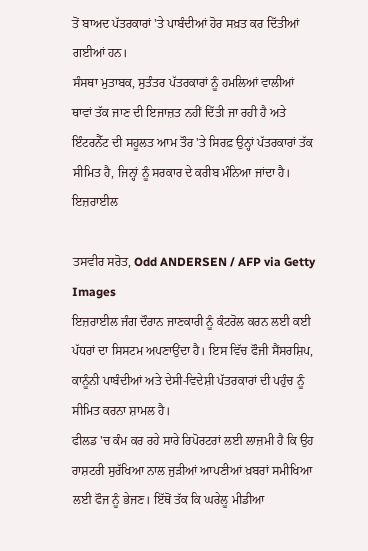ਤੋਂ ਬਾਅਦ ਪੱਤਰਕਾਰਾਂ 'ਤੇ ਪਾਬੰਦੀਆਂ ਹੋਰ ਸਖ਼ਤ ਕਰ ਦਿੱਤੀਆਂ ਗਈਆਂ ਹਨ।
ਸੰਸਥਾ ਮੁਤਾਬਕ, ਸੁਤੰਤਰ ਪੱਤਰਕਾਰਾਂ ਨੂੰ ਹਮਲਿਆਂ ਵਾਲੀਆਂ ਥਾਵਾਂ ਤੱਕ ਜਾਣ ਦੀ ਇਜਾਜ਼ਤ ਨਹੀਂ ਦਿੱਤੀ ਜਾ ਰਹੀ ਹੈ ਅਤੇ ਇੰਟਰਨੈੱਟ ਦੀ ਸਹੂਲਤ ਆਮ ਤੌਰ 'ਤੇ ਸਿਰਫ਼ ਉਨ੍ਹਾਂ ਪੱਤਰਕਾਰਾਂ ਤੱਕ ਸੀਮਿਤ ਹੈ, ਜਿਨ੍ਹਾਂ ਨੂੰ ਸਰਕਾਰ ਦੇ ਕਰੀਬ ਮੰਨਿਆ ਜਾਂਦਾ ਹੈ।
ਇਜ਼ਰਾਈਲ

ਤਸਵੀਰ ਸਰੋਤ, Odd ANDERSEN / AFP via Getty Images
ਇਜ਼ਰਾਈਲ ਜੰਗ ਦੌਰਾਨ ਜਾਣਕਾਰੀ ਨੂੰ ਕੰਟਰੋਲ ਕਰਨ ਲਈ ਕਈ ਪੱਧਰਾਂ ਦਾ ਸਿਸਟਮ ਅਪਣਾਉਂਦਾ ਹੈ। ਇਸ ਵਿੱਚ ਫੌਜੀ ਸੈਂਸਰਸ਼ਿਪ, ਕਾਨੂੰਨੀ ਪਾਬੰਦੀਆਂ ਅਤੇ ਦੇਸੀ-ਵਿਦੇਸ਼ੀ ਪੱਤਰਕਾਰਾਂ ਦੀ ਪਹੁੰਚ ਨੂੰ ਸੀਮਿਤ ਕਰਨਾ ਸ਼ਾਮਲ ਹੈ।
ਫੀਲਡ 'ਚ ਕੰਮ ਕਰ ਰਹੇ ਸਾਰੇ ਰਿਪੋਰਟਰਾਂ ਲਈ ਲਾਜ਼ਮੀ ਹੈ ਕਿ ਉਹ ਰਾਸ਼ਟਰੀ ਸੁਰੱਖਿਆ ਨਾਲ ਜੁੜੀਆਂ ਆਪਣੀਆਂ ਖ਼ਬਰਾਂ ਸਮੀਖਿਆ ਲਈ ਫੌਜ ਨੂੰ ਭੇਜਣ। ਇੱਥੋਂ ਤੱਕ ਕਿ ਘਰੇਲੂ ਮੀਡੀਆ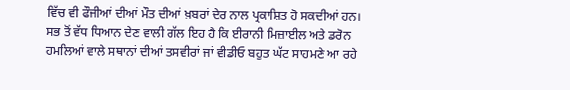ਵਿੱਚ ਵੀ ਫੌਜੀਆਂ ਦੀਆਂ ਮੌਤ ਦੀਆਂ ਖ਼ਬਰਾਂ ਦੇਰ ਨਾਲ ਪ੍ਰਕਾਸ਼ਿਤ ਹੋ ਸਕਦੀਆਂ ਹਨ।
ਸਭ ਤੋਂ ਵੱਧ ਧਿਆਨ ਦੇਣ ਵਾਲੀ ਗੱਲ ਇਹ ਹੈ ਕਿ ਈਰਾਨੀ ਮਿਜ਼ਾਈਲ ਅਤੇ ਡਰੋਨ ਹਮਲਿਆਂ ਵਾਲੇ ਸਥਾਨਾਂ ਦੀਆਂ ਤਸਵੀਰਾਂ ਜਾਂ ਵੀਡੀਓ ਬਹੁਤ ਘੱਟ ਸਾਹਮਣੇ ਆ ਰਹੇ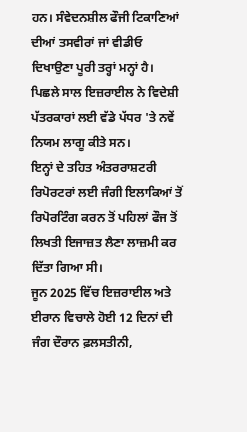ਹਨ। ਸੰਵੇਦਨਸ਼ੀਲ ਫੌਜੀ ਟਿਕਾਣਿਆਂ ਦੀਆਂ ਤਸਵੀਰਾਂ ਜਾਂ ਵੀਡੀਓ ਦਿਖਾਉਣਾ ਪੂਰੀ ਤਰ੍ਹਾਂ ਮਨ੍ਹਾਂ ਹੈ।
ਪਿਛਲੇ ਸਾਲ ਇਜ਼ਰਾਈਲ ਨੇ ਵਿਦੇਸ਼ੀ ਪੱਤਰਕਾਰਾਂ ਲਈ ਵੱਡੇ ਪੱਧਰ 'ਤੇ ਨਵੇਂ ਨਿਯਮ ਲਾਗੂ ਕੀਤੇ ਸਨ।
ਇਨ੍ਹਾਂ ਦੇ ਤਹਿਤ ਅੰਤਰਰਾਸ਼ਟਰੀ ਰਿਪੋਰਟਰਾਂ ਲਈ ਜੰਗੀ ਇਲਾਕਿਆਂ ਤੋਂ ਰਿਪੋਰਟਿੰਗ ਕਰਨ ਤੋਂ ਪਹਿਲਾਂ ਫੌਜ ਤੋਂ ਲਿਖਤੀ ਇਜਾਜ਼ਤ ਲੈਣਾ ਲਾਜ਼ਮੀ ਕਰ ਦਿੱਤਾ ਗਿਆ ਸੀ।
ਜੂਨ 2025 ਵਿੱਚ ਇਜ਼ਰਾਈਲ ਅਤੇ ਈਰਾਨ ਵਿਚਾਲੇ ਹੋਈ 12 ਦਿਨਾਂ ਦੀ ਜੰਗ ਦੌਰਾਨ ਫ਼ਲਸਤੀਨੀ,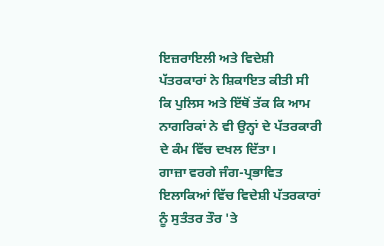ਇਜ਼ਰਾਇਲੀ ਅਤੇ ਵਿਦੇਸ਼ੀ ਪੱਤਰਕਾਰਾਂ ਨੇ ਸ਼ਿਕਾਇਤ ਕੀਤੀ ਸੀ ਕਿ ਪੁਲਿਸ ਅਤੇ ਇੱਥੋਂ ਤੱਕ ਕਿ ਆਮ ਨਾਗਰਿਕਾਂ ਨੇ ਵੀ ਉਨ੍ਹਾਂ ਦੇ ਪੱਤਰਕਾਰੀ ਦੇ ਕੰਮ ਵਿੱਚ ਦਖਲ ਦਿੱਤਾ।
ਗਾਜ਼ਾ ਵਰਗੇ ਜੰਗ-ਪ੍ਰਭਾਵਿਤ ਇਲਾਕਿਆਂ ਵਿੱਚ ਵਿਦੇਸ਼ੀ ਪੱਤਰਕਾਰਾਂ ਨੂੰ ਸੁਤੰਤਰ ਤੌਰ 'ਤੇ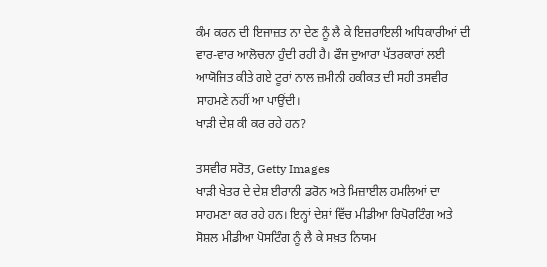ਕੰਮ ਕਰਨ ਦੀ ਇਜਾਜ਼ਤ ਨਾ ਦੇਣ ਨੂੰ ਲੈ ਕੇ ਇਜ਼ਰਾਇਲੀ ਅਧਿਕਾਰੀਆਂ ਦੀ ਵਾਰ-ਵਾਰ ਆਲੋਚਨਾ ਹੁੰਦੀ ਰਹੀ ਹੈ। ਫੌਜ ਦੁਆਰਾ ਪੱਤਰਕਾਰਾਂ ਲਈ ਆਯੋਜਿਤ ਕੀਤੇ ਗਏ ਟੂਰਾਂ ਨਾਲ ਜ਼ਮੀਨੀ ਹਕੀਕਤ ਦੀ ਸਹੀ ਤਸਵੀਰ ਸਾਹਮਣੇ ਨਹੀਂ ਆ ਪਾਉਂਦੀ।
ਖਾੜੀ ਦੇਸ਼ ਕੀ ਕਰ ਰਹੇ ਹਨ?

ਤਸਵੀਰ ਸਰੋਤ, Getty Images
ਖਾੜੀ ਖੇਤਰ ਦੇ ਦੇਸ਼ ਈਰਾਨੀ ਡਰੋਨ ਅਤੇ ਮਿਜ਼ਾਈਲ ਹਮਲਿਆਂ ਦਾ ਸਾਹਮਣਾ ਕਰ ਰਹੇ ਹਨ। ਇਨ੍ਹਾਂ ਦੇਸ਼ਾਂ ਵਿੱਚ ਮੀਡੀਆ ਰਿਪੋਰਟਿੰਗ ਅਤੇ ਸੋਸ਼ਲ ਮੀਡੀਆ ਪੋਸਟਿੰਗ ਨੂੰ ਲੈ ਕੇ ਸਖ਼ਤ ਨਿਯਮ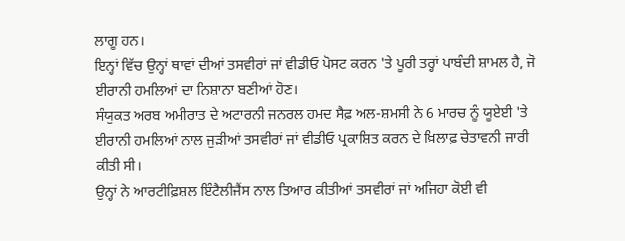ਲਾਗੂ ਹਨ।
ਇਨ੍ਹਾਂ ਵਿੱਚ ਉਨ੍ਹਾਂ ਥਾਵਾਂ ਦੀਆਂ ਤਸਵੀਰਾਂ ਜਾਂ ਵੀਡੀਓ ਪੋਸਟ ਕਰਨ 'ਤੇ ਪੂਰੀ ਤਰ੍ਹਾਂ ਪਾਬੰਦੀ ਸ਼ਾਮਲ ਹੈ, ਜੋ ਈਰਾਨੀ ਹਮਲਿਆਂ ਦਾ ਨਿਸ਼ਾਨਾ ਬਣੀਆਂ ਹੋਣ।
ਸੰਯੁਕਤ ਅਰਬ ਅਮੀਰਾਤ ਦੇ ਅਟਾਰਨੀ ਜਨਰਲ ਹਮਦ ਸੈਫ਼ ਅਲ-ਸ਼ਮਸੀ ਨੇ 6 ਮਾਰਚ ਨੂੰ ਯੂਏਈ 'ਤੇ ਈਰਾਨੀ ਹਮਲਿਆਂ ਨਾਲ ਜੁੜੀਆਂ ਤਸਵੀਰਾਂ ਜਾਂ ਵੀਡੀਓ ਪ੍ਰਕਾਸ਼ਿਤ ਕਰਨ ਦੇ ਖ਼ਿਲਾਫ਼ ਚੇਤਾਵਨੀ ਜਾਰੀ ਕੀਤੀ ਸੀ।
ਉਨ੍ਹਾਂ ਨੇ ਆਰਟੀਫ਼ਿਸ਼ਲ ਇੰਟੈਲੀਜੈਂਸ ਨਾਲ ਤਿਆਰ ਕੀਤੀਆਂ ਤਸਵੀਰਾਂ ਜਾਂ ਅਜਿਹਾ ਕੋਈ ਵੀ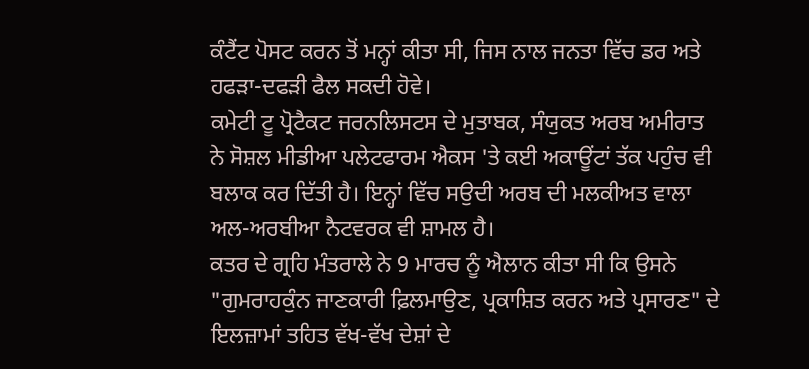ਕੰਟੈਂਟ ਪੋਸਟ ਕਰਨ ਤੋਂ ਮਨ੍ਹਾਂ ਕੀਤਾ ਸੀ, ਜਿਸ ਨਾਲ ਜਨਤਾ ਵਿੱਚ ਡਰ ਅਤੇ ਹਫੜਾ-ਦਫੜੀ ਫੈਲ ਸਕਦੀ ਹੋਵੇ।
ਕਮੇਟੀ ਟੂ ਪ੍ਰੋਟੈਕਟ ਜਰਨਲਿਸਟਸ ਦੇ ਮੁਤਾਬਕ, ਸੰਯੁਕਤ ਅਰਬ ਅਮੀਰਾਤ ਨੇ ਸੋਸ਼ਲ ਮੀਡੀਆ ਪਲੇਟਫਾਰਮ ਐਕਸ 'ਤੇ ਕਈ ਅਕਾਊਂਟਾਂ ਤੱਕ ਪਹੁੰਚ ਵੀ ਬਲਾਕ ਕਰ ਦਿੱਤੀ ਹੈ। ਇਨ੍ਹਾਂ ਵਿੱਚ ਸਉਦੀ ਅਰਬ ਦੀ ਮਲਕੀਅਤ ਵਾਲਾ ਅਲ-ਅਰਬੀਆ ਨੈਟਵਰਕ ਵੀ ਸ਼ਾਮਲ ਹੈ।
ਕਤਰ ਦੇ ਗ੍ਰਹਿ ਮੰਤਰਾਲੇ ਨੇ 9 ਮਾਰਚ ਨੂੰ ਐਲਾਨ ਕੀਤਾ ਸੀ ਕਿ ਉਸਨੇ "ਗੁਮਰਾਹਕੁੰਨ ਜਾਣਕਾਰੀ ਫ਼ਿਲਮਾਉਣ, ਪ੍ਰਕਾਸ਼ਿਤ ਕਰਨ ਅਤੇ ਪ੍ਰਸਾਰਣ" ਦੇ ਇਲਜ਼ਾਮਾਂ ਤਹਿਤ ਵੱਖ-ਵੱਖ ਦੇਸ਼ਾਂ ਦੇ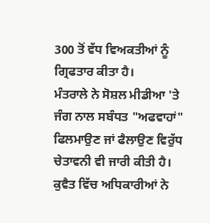300 ਤੋਂ ਵੱਧ ਵਿਅਕਤੀਆਂ ਨੂੰ ਗ੍ਰਿਫਤਾਰ ਕੀਤਾ ਹੈ।
ਮੰਤਰਾਲੇ ਨੇ ਸੋਸ਼ਲ ਮੀਡੀਆ 'ਤੇ ਜੰਗ ਨਾਲ ਸਬੰਧਤ "ਅਫਵਾਹਾਂ" ਫਿਲਮਾਉਣ ਜਾਂ ਫੈਲਾਉਣ ਵਿਰੁੱਧ ਚੇਤਾਵਨੀ ਵੀ ਜਾਰੀ ਕੀਤੀ ਹੈ।
ਕੁਵੈਤ ਵਿੱਚ ਅਧਿਕਾਰੀਆਂ ਨੇ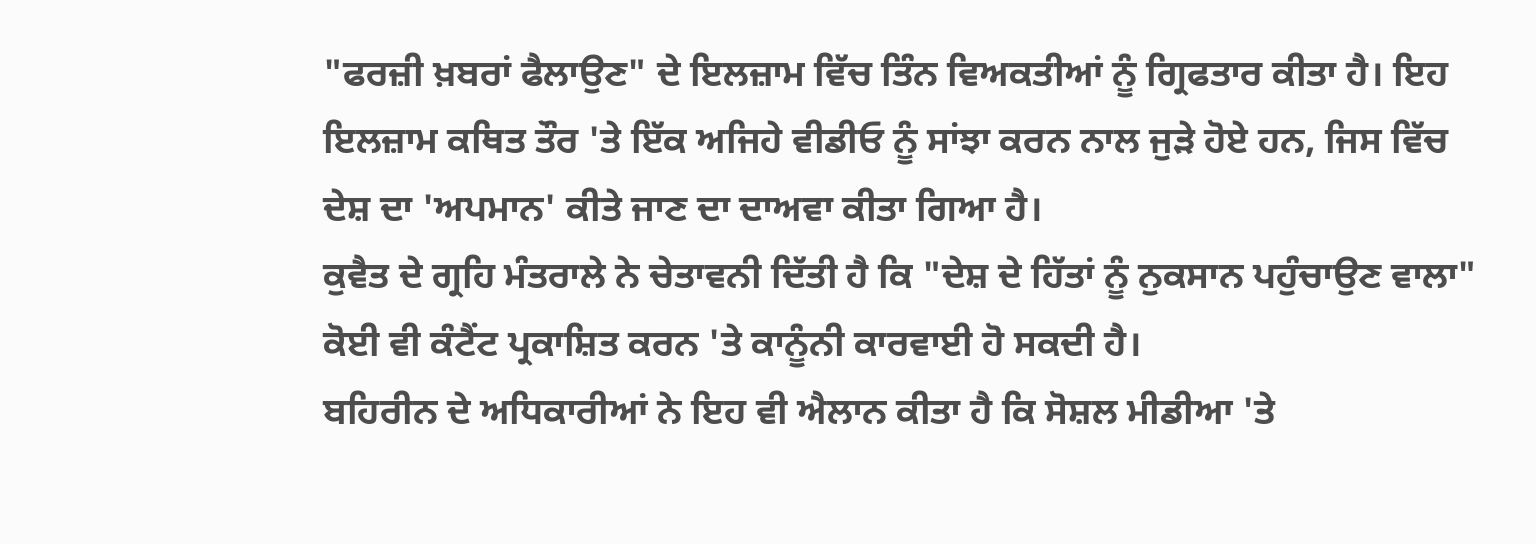"ਫਰਜ਼ੀ ਖ਼ਬਰਾਂ ਫੈਲਾਉਣ" ਦੇ ਇਲਜ਼ਾਮ ਵਿੱਚ ਤਿੰਨ ਵਿਅਕਤੀਆਂ ਨੂੰ ਗ੍ਰਿਫਤਾਰ ਕੀਤਾ ਹੈ। ਇਹ ਇਲਜ਼ਾਮ ਕਥਿਤ ਤੌਰ 'ਤੇ ਇੱਕ ਅਜਿਹੇ ਵੀਡੀਓ ਨੂੰ ਸਾਂਝਾ ਕਰਨ ਨਾਲ ਜੁੜੇ ਹੋਏ ਹਨ, ਜਿਸ ਵਿੱਚ ਦੇਸ਼ ਦਾ 'ਅਪਮਾਨ' ਕੀਤੇ ਜਾਣ ਦਾ ਦਾਅਵਾ ਕੀਤਾ ਗਿਆ ਹੈ।
ਕੁਵੈਤ ਦੇ ਗ੍ਰਹਿ ਮੰਤਰਾਲੇ ਨੇ ਚੇਤਾਵਨੀ ਦਿੱਤੀ ਹੈ ਕਿ "ਦੇਸ਼ ਦੇ ਹਿੱਤਾਂ ਨੂੰ ਨੁਕਸਾਨ ਪਹੁੰਚਾਉਣ ਵਾਲਾ" ਕੋਈ ਵੀ ਕੰਟੈਂਟ ਪ੍ਰਕਾਸ਼ਿਤ ਕਰਨ 'ਤੇ ਕਾਨੂੰਨੀ ਕਾਰਵਾਈ ਹੋ ਸਕਦੀ ਹੈ।
ਬਹਿਰੀਨ ਦੇ ਅਧਿਕਾਰੀਆਂ ਨੇ ਇਹ ਵੀ ਐਲਾਨ ਕੀਤਾ ਹੈ ਕਿ ਸੋਸ਼ਲ ਮੀਡੀਆ 'ਤੇ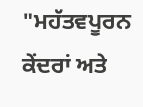"ਮਹੱਤਵਪੂਰਨ ਕੇਂਦਰਾਂ ਅਤੇ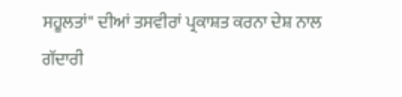ਸਹੂਲਤਾਂ" ਦੀਆਂ ਤਸਵੀਰਾਂ ਪ੍ਰਕਾਸ਼ਤ ਕਰਨਾ ਦੇਸ਼ ਨਾਲ ਗੱਦਾਰੀ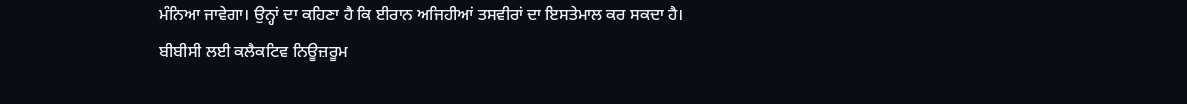ਮੰਨਿਆ ਜਾਵੇਗਾ। ਉਨ੍ਹਾਂ ਦਾ ਕਹਿਣਾ ਹੈ ਕਿ ਈਰਾਨ ਅਜਿਹੀਆਂ ਤਸਵੀਰਾਂ ਦਾ ਇਸਤੇਮਾਲ ਕਰ ਸਕਦਾ ਹੈ।
ਬੀਬੀਸੀ ਲਈ ਕਲੈਕਟਿਵ ਨਿਊਜ਼ਰੂਮ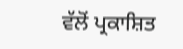ਵੱਲੋਂ ਪ੍ਰਕਾਸ਼ਿਤ